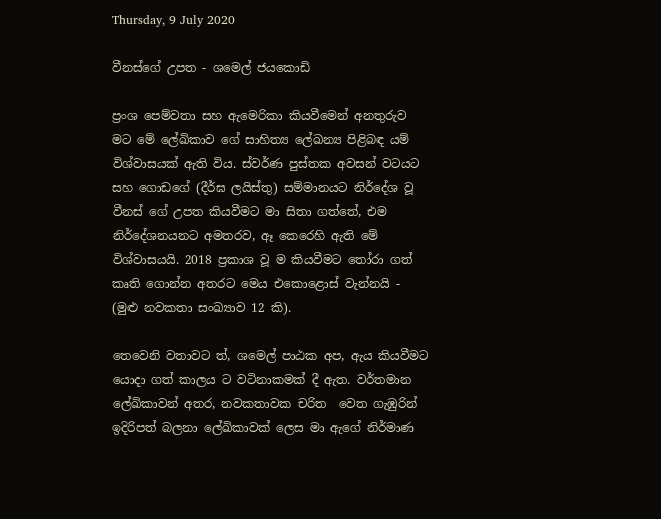Thursday, 9 July 2020

වීනස්ගේ උපත - ශමෙල් ජයකොඩි

ප්‍රංශ පෙම්වතා සහ ඇමෙරිකා කියවීමෙන් අනතුරුව මට මේ ලේඛිකාව ගේ සාහිත්‍ය ලේඛන්‍ය පිළිබඳ යම් විශ්වාසයක් ඇති විය. ස්වර්ණ පුස්තක අවසන් වටයට සහ ගොඩගේ (දීර්ඝ ලයිස්තු) සම්මානයට නිර්දේශ වූ වීනස් ගේ උපත කියවීමට මා සිතා ගත්තේ, එම නිර්දේශනයනට අමතරව, ඈ කෙරෙහි ඇති මේ විශ්වාසයයි. 2018 ප්‍රකාශ වූ ම කියවීමට තෝරා ගත් කෘති ගොන්න අතරට මෙය එකොළොස් වැන්නයි - (මුළු නවකතා සංඛ්‍යාව 12 කි).

තෙවෙනි වතාවට ත්, ශමෙල් පාඨක අප, ඇය කියවීමට යොදා ගත් කාලය ට වටිනාකමක් දී ඇත. වර්තමාන ලේඛිකාවන් අතර, නවකතාවක චරිත  වෙත ගැඹුරින් ඉදිරිපත් බලනා ලේඛිකාවක් ලෙස මා ඇගේ නිර්මාණ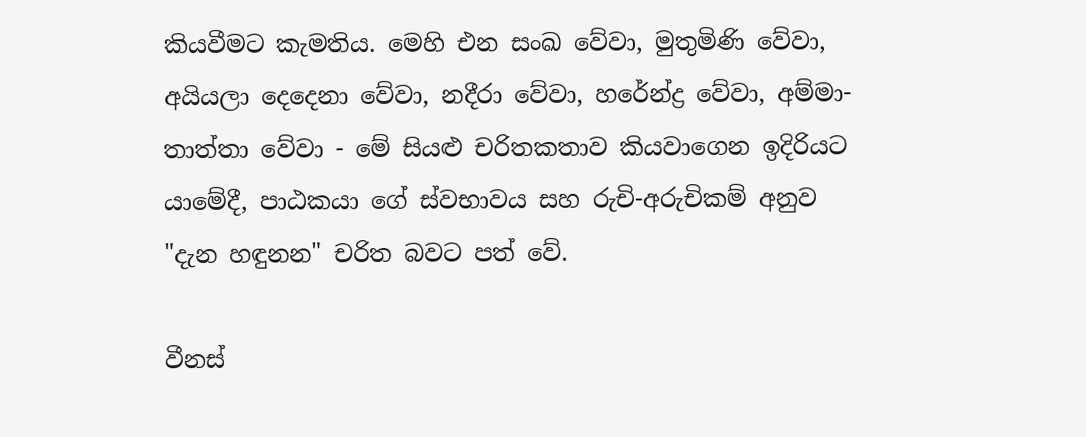කියවීමට කැමතිය. මෙහි එන සංඛ වේවා, මුතුමිණි වේවා, අයියලා දෙදෙනා වේවා, නදීරා වේවා, හරේන්ද්‍ර වේවා, අම්මා-තාත්තා වේවා - මේ සියළු චරිතකතාව කියවාගෙන ඉදිරියට යාමේදී, පාඨකයා ගේ ස්වභාවය සහ රුචි-අරුචිකම් අනුව "දැන හඳුනන" චරිත බවට පත් වේ.

වීනස්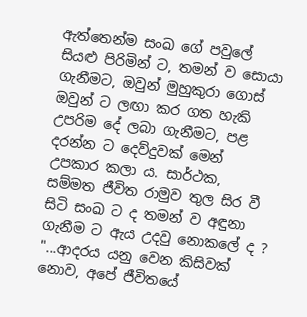ඇත්තෙන්ම සංඛ ගේ පවුලේ සියළු පිරිමින් ට, තමන් ව සොයා ගැනීමට, ඔවුන් මුහුකුරා ගොස් ඔවුන් ට ලඟා කර ගත හැකි උපරිම දේ ලබා ගැනීමට, පළ දරන්න ට දෙව්දුවක් මෙන් උපකාර කලා ය. සාර්ථක, සම්මත ජීවිත රාමුව තුල සිර වී සිටි සංඛ ට ද තමන් ව අඳුනා ගැනීම ට ඇය උදවු නොකලේ ද ?
"...ආදරය යනු වෙන කිසිවක් නොව, අපේ ජීවිතයේ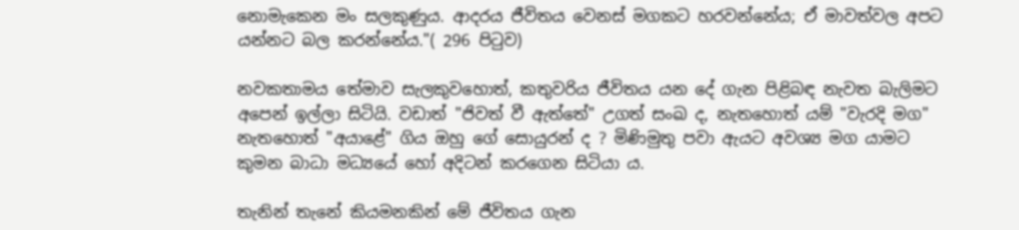නොමැකෙන මං සලකුණුය. ආදරය ජීවිතය වෙනස් මගකට හරවන්නේය; ඒ මාවත්වල අපට යන්නට බල කරන්නේය."( 296 පිටුව)

නවකතාමය තේමාව සැලකුවහොත්, කතුවරිය ජීවිතය යන දේ ගැන පිළිබඳ නැවත බැලිමට අපෙන් ඉල්ලා සිටියි. වඩාත් "ජිවත් වී ඇත්තේ" උගත් සංඛ ද, නැතහොත් යම් "වැරදි මග" නැතහොත් "අයාළේ" ගිය ඔහු ගේ සොයුරන් ද ? මිණිමුතු පවා ඇයට අවශ්‍ය මග යාමට කුමන බාධා මධ්‍යයේ හෝ අදිටන් කරගෙන සිටියා ය.

තැනින් තැනේ කියමනකින් මේ ජීවිතය ගැන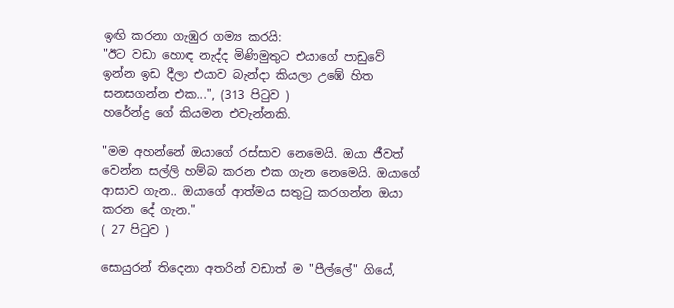ඉඟි කරනා ගැඹුර ගම්‍ය කරයි:
"ඊට වඩා හොඳ නැද්ද මිණිමුතුට එයාගේ පාඩුවේ ඉන්න ඉඩ දීලා එයාව බැන්දා කියලා උඹේ හිත සනසගන්න එක...", (313 පිටුව )
හරේන්ද්‍ර ගේ කියමන එවැන්නකි.

"මම අහන්නේ ඔයාගේ රස්සාව නෙමෙයි. ඔයා ජීවත් වෙන්න සල්ලි හම්බ කරන එක ගැන නෙමෙයි. ඔයාගේ ආසාව ගැන.. ඔයාගේ ආත්මය සතුටු කරගන්න ඔයා කරන දේ ගැන."
( 27 පිටුව )

සොයුරන් තිදෙනා අතරින් වඩාත් ම "පීල්ලේ" ගියේ,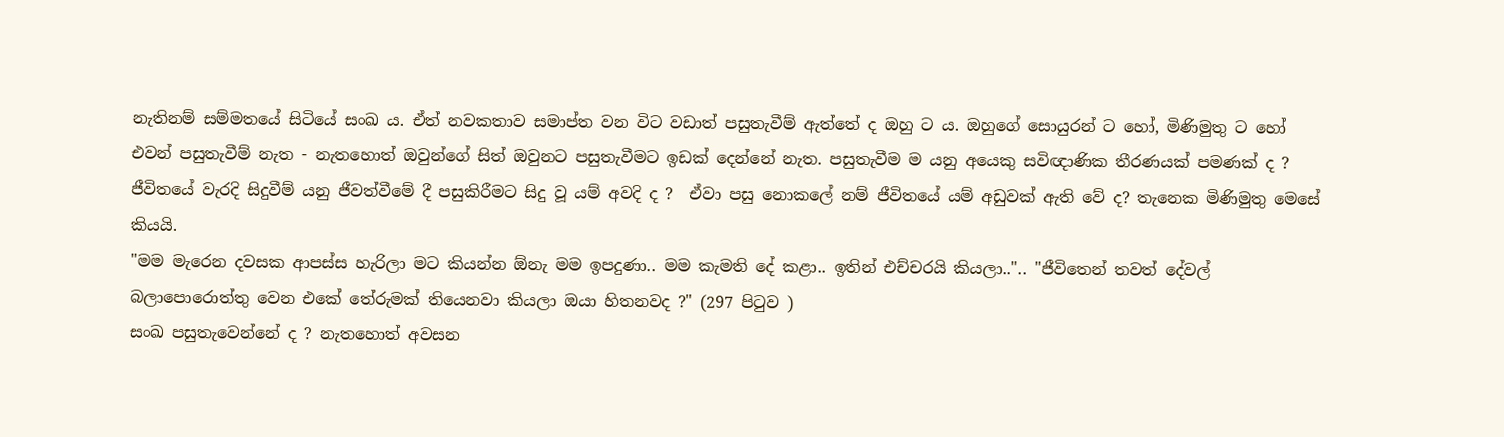නැතිනම් සම්මතයේ සිටියේ සංඛ ය. ඒත් නවකතාව සමාප්ත වන විට වඩාත් පසුතැවීම් ඇත්තේ ද ඔහු ට ය. ඔහුගේ සොයුරන් ට හෝ, මිණිමුතු ට හෝ එවන් පසුතැවීම් නැත - නැතහොත් ඔවුන්ගේ සිත් ඔවුනට පසුතැවීමට ඉඩක් දෙන්නේ නැත. පසුතැවීම ම යනු අයෙකු සවිඥාණික තීරණයක් පමණක් ද ?  ජීවිතයේ වැරදි සිදුවීම් යනු ජීවත්වීමේ දී පසුකිරීමට සිදු වූ යම් අවදි ද ?  ඒවා පසු නොකලේ නම් ජීවිතයේ යම් අඩුවක් ඇති වේ ද? තැනෙක මිණිමුතු මෙසේ කියයි.
"මම මැරෙන දවසක ආපස්ස හැරිලා මට කියන්න ඕනැ මම ඉපදුණා.. මම කැමති දේ කළා.. ඉතින් එච්චරයි කියලා..".. "ජීවිතෙන් තවත් දේවල් බලාපොරොත්තු වෙන එකේ තේරුමක් තියෙනවා කියලා ඔයා හිතනවද ?" (297 පිටුව )
සංඛ පසුතැවෙන්නේ ද ? නැතහොත් අවසන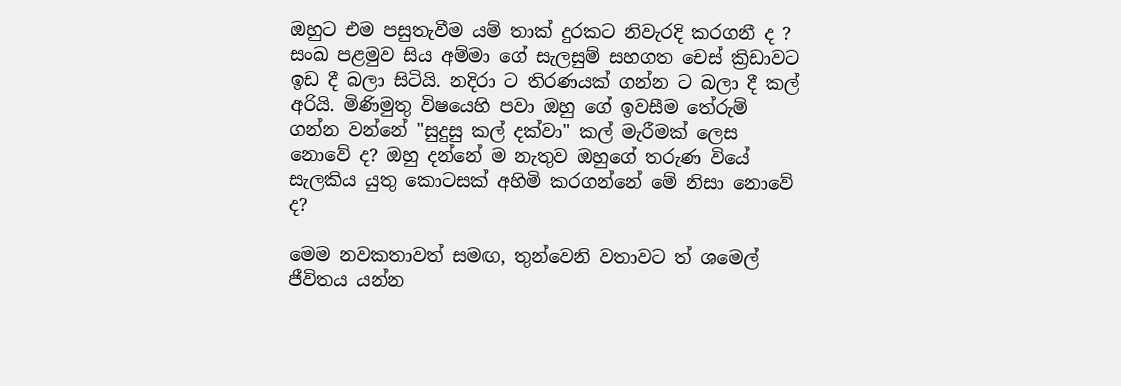ඔහුට එම පසුතැවීම යම් තාක් දුරකට නිවැරදි කරගනී ද ? සංඛ පළමුව සිය අම්මා ගේ සැලසුම් සහගත චෙස් ක්‍රිඩාවට ඉඩ දී බලා සිටියි. නදිරා ට තිරණයක් ගන්න ට බලා දී කල් අරියි. මිණිමුතු විෂයෙහි පවා ඔහු ගේ ඉවසීම තේරුම් ගන්න වන්නේ "සුදුසු කල් දක්වා" කල් මැරීමක් ලෙස නොවේ ද? ඔහු දන්නේ ම නැතුව ඔහුගේ තරුණ වියේ සැලකිය යුතු කොටසක් අහිමි කරගන්නේ මේ නිසා නොවේ ද?

මෙම නවකතාවත් සමඟ, තුන්වෙනි වතාවට ත් ශමෙල් ජීවිතය යන්න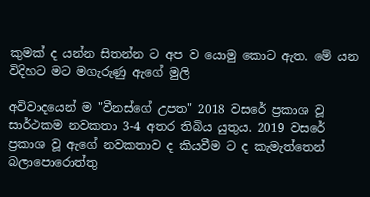කුමක් ද යන්න සිතන්න ට අප ව යොමු කොට ඇත. මේ යන විදිහට මට මගැරුණු ඇගේ මුලි

අවිවාදයෙන් ම "වීනස්ගේ උපත" 2018 වසරේ ප්‍රකාශ වූ සාර්ථකම නවකතා 3-4 අතර තිබිය යුතුය. 2019 වසරේ ප්‍රකාශ වූ ඇගේ නවකතාව ද කියවීම ට ද කැමැත්තෙන් බලාපොරොත්තු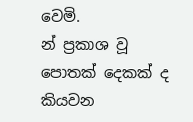වෙමි.
න් ප්‍රකාශ වූ පොතක් දෙකක් ද කියවන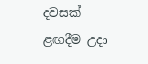දවසක් ළඟදීම උදා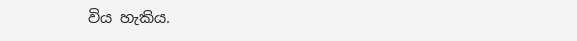විය හැකිය.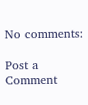No comments:

Post a Comment